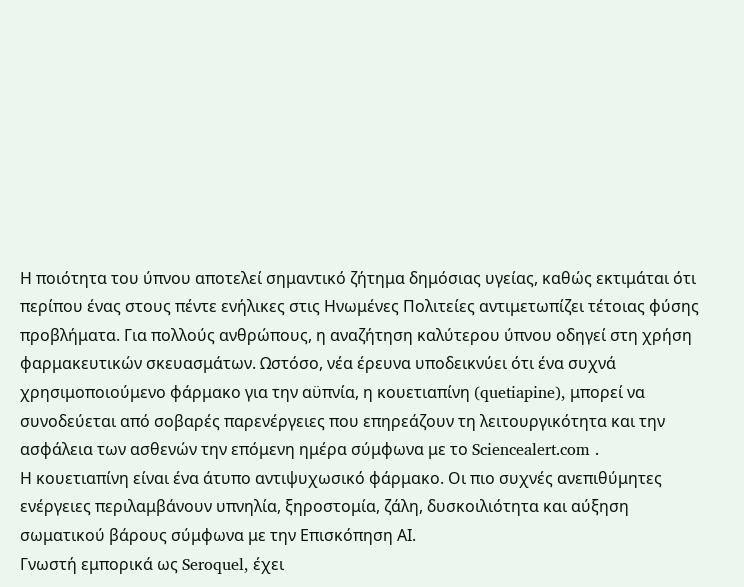Η ποιότητα του ύπνου αποτελεί σημαντικό ζήτημα δημόσιας υγείας, καθώς εκτιμάται ότι περίπου ένας στους πέντε ενήλικες στις Ηνωμένες Πολιτείες αντιμετωπίζει τέτοιας φύσης προβλήματα. Για πολλούς ανθρώπους, η αναζήτηση καλύτερου ύπνου οδηγεί στη χρήση φαρμακευτικών σκευασμάτων. Ωστόσο, νέα έρευνα υποδεικνύει ότι ένα συχνά χρησιμοποιούμενο φάρμακο για την αϋπνία, η κουετιαπίνη (quetiapine), μπορεί να συνοδεύεται από σοβαρές παρενέργειες που επηρεάζουν τη λειτουργικότητα και την ασφάλεια των ασθενών την επόμενη ημέρα σύμφωνα με το Sciencealert.com .
Η κουετιαπίνη είναι ένα άτυπο αντιψυχωσικό φάρμακο. Οι πιο συχνές ανεπιθύμητες ενέργειες περιλαμβάνουν υπνηλία, ξηροστομία, ζάλη, δυσκοιλιότητα και αύξηση σωματικού βάρους σύμφωνα με την Επισκόπηση ΑΙ.
Γνωστή εμπορικά ως Seroquel, έχει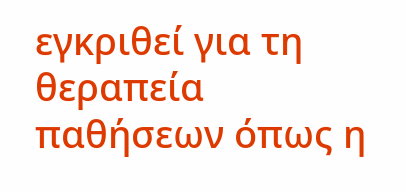εγκριθεί για τη θεραπεία παθήσεων όπως η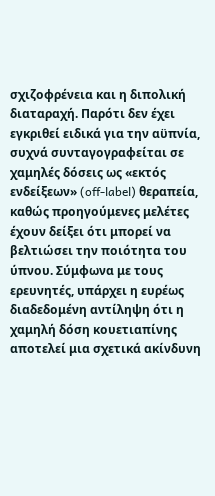σχιζοφρένεια και η διπολική διαταραχή. Παρότι δεν έχει εγκριθεί ειδικά για την αϋπνία, συχνά συνταγογραφείται σε χαμηλές δόσεις ως «εκτός ενδείξεων» (off-label) θεραπεία, καθώς προηγούμενες μελέτες έχουν δείξει ότι μπορεί να βελτιώσει την ποιότητα του ύπνου. Σύμφωνα με τους ερευνητές, υπάρχει η ευρέως διαδεδομένη αντίληψη ότι η χαμηλή δόση κουετιαπίνης αποτελεί μια σχετικά ακίνδυνη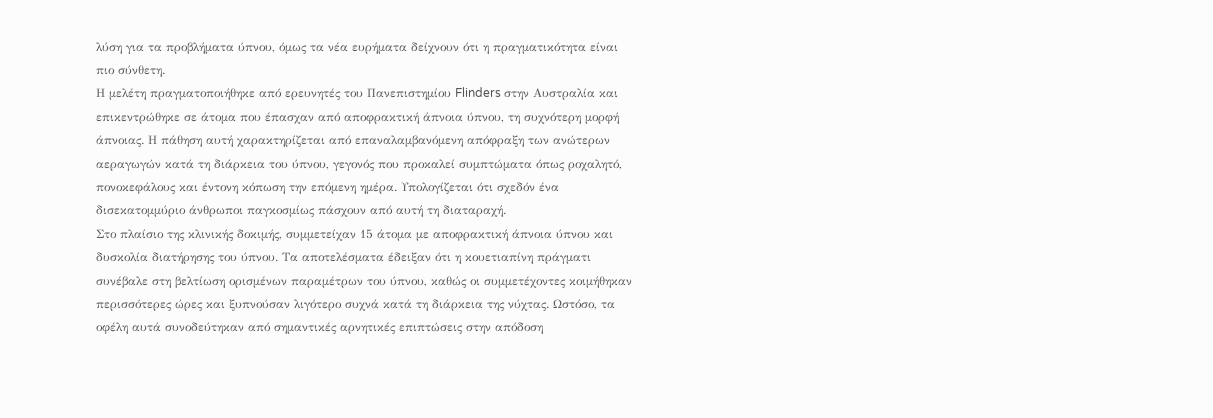λύση για τα προβλήματα ύπνου, όμως τα νέα ευρήματα δείχνουν ότι η πραγματικότητα είναι πιο σύνθετη.
Η μελέτη πραγματοποιήθηκε από ερευνητές του Πανεπιστημίου Flinders στην Αυστραλία και επικεντρώθηκε σε άτομα που έπασχαν από αποφρακτική άπνοια ύπνου, τη συχνότερη μορφή άπνοιας. Η πάθηση αυτή χαρακτηρίζεται από επαναλαμβανόμενη απόφραξη των ανώτερων αεραγωγών κατά τη διάρκεια του ύπνου, γεγονός που προκαλεί συμπτώματα όπως ροχαλητό, πονοκεφάλους και έντονη κόπωση την επόμενη ημέρα. Υπολογίζεται ότι σχεδόν ένα δισεκατομμύριο άνθρωποι παγκοσμίως πάσχουν από αυτή τη διαταραχή.
Στο πλαίσιο της κλινικής δοκιμής, συμμετείχαν 15 άτομα με αποφρακτική άπνοια ύπνου και δυσκολία διατήρησης του ύπνου. Τα αποτελέσματα έδειξαν ότι η κουετιαπίνη πράγματι συνέβαλε στη βελτίωση ορισμένων παραμέτρων του ύπνου, καθώς οι συμμετέχοντες κοιμήθηκαν περισσότερες ώρες και ξυπνούσαν λιγότερο συχνά κατά τη διάρκεια της νύχτας. Ωστόσο, τα οφέλη αυτά συνοδεύτηκαν από σημαντικές αρνητικές επιπτώσεις στην απόδοση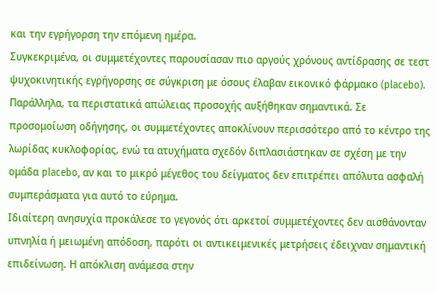και την εγρήγορση την επόμενη ημέρα.
Συγκεκριμένα, οι συμμετέχοντες παρουσίασαν πιο αργούς χρόνους αντίδρασης σε τεστ ψυχοκινητικής εγρήγορσης σε σύγκριση με όσους έλαβαν εικονικό φάρμακο (placebo). Παράλληλα, τα περιστατικά απώλειας προσοχής αυξήθηκαν σημαντικά. Σε προσομοίωση οδήγησης, οι συμμετέχοντες αποκλίνουν περισσότερο από το κέντρο της λωρίδας κυκλοφορίας, ενώ τα ατυχήματα σχεδόν διπλασιάστηκαν σε σχέση με την ομάδα placebo, αν και το μικρό μέγεθος του δείγματος δεν επιτρέπει απόλυτα ασφαλή συμπεράσματα για αυτό το εύρημα.
Ιδιαίτερη ανησυχία προκάλεσε το γεγονός ότι αρκετοί συμμετέχοντες δεν αισθάνονταν υπνηλία ή μειωμένη απόδοση, παρότι οι αντικειμενικές μετρήσεις έδειχναν σημαντική επιδείνωση. Η απόκλιση ανάμεσα στην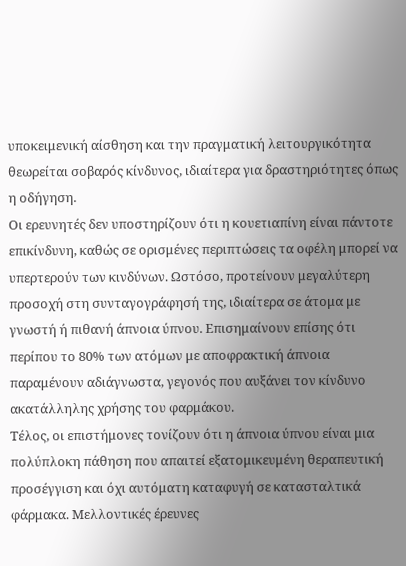υποκειμενική αίσθηση και την πραγματική λειτουργικότητα θεωρείται σοβαρός κίνδυνος, ιδιαίτερα για δραστηριότητες όπως η οδήγηση.
Οι ερευνητές δεν υποστηρίζουν ότι η κουετιαπίνη είναι πάντοτε επικίνδυνη, καθώς σε ορισμένες περιπτώσεις τα οφέλη μπορεί να υπερτερούν των κινδύνων. Ωστόσο, προτείνουν μεγαλύτερη προσοχή στη συνταγογράφησή της, ιδιαίτερα σε άτομα με γνωστή ή πιθανή άπνοια ύπνου. Επισημαίνουν επίσης ότι περίπου το 80% των ατόμων με αποφρακτική άπνοια παραμένουν αδιάγνωστα, γεγονός που αυξάνει τον κίνδυνο ακατάλληλης χρήσης του φαρμάκου.
Τέλος, οι επιστήμονες τονίζουν ότι η άπνοια ύπνου είναι μια πολύπλοκη πάθηση που απαιτεί εξατομικευμένη θεραπευτική προσέγγιση και όχι αυτόματη καταφυγή σε κατασταλτικά φάρμακα. Μελλοντικές έρευνες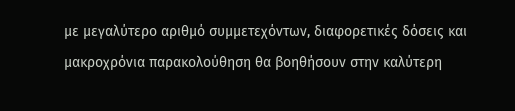με μεγαλύτερο αριθμό συμμετεχόντων, διαφορετικές δόσεις και μακροχρόνια παρακολούθηση θα βοηθήσουν στην καλύτερη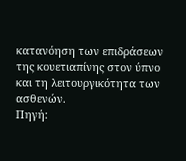κατανόηση των επιδράσεων της κουετιαπίνης στον ύπνο και τη λειτουργικότητα των ασθενών.
Πηγή: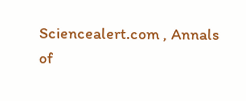Sciencealert.com , Annals of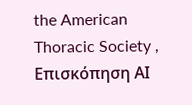the American Thoracic Society , Επισκόπηση ΑΙ